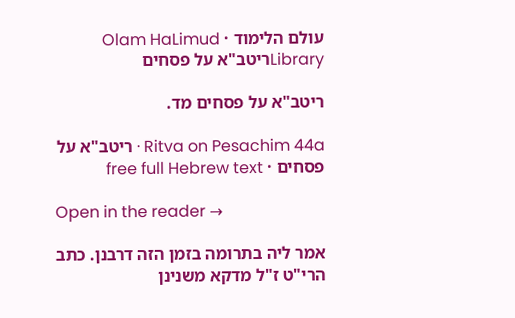עולם הלימוד · Olam HaLimud
Libraryריטב"א על פסחים

ריטב"א על פסחים מד.

Ritva on Pesachim 44a · ריטב"א על פסחים · free full Hebrew text

Open in the reader →

אמר ליה בתרומה בזמן הזה דרבנן. כתב הרי"ט ז"ל מדקא משנינן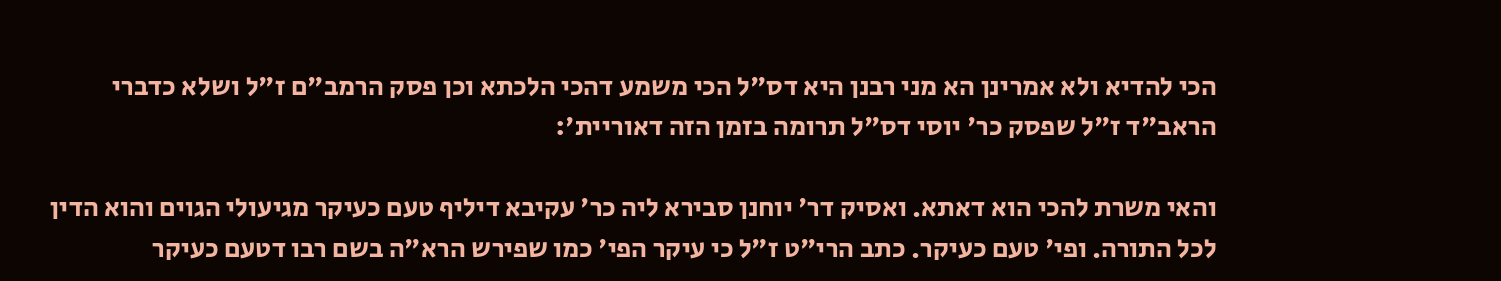הכי להדיא ולא אמרינן הא מני רבנן היא דס"ל הכי משמע דהכי הלכתא וכן פסק הרמב"ם ז"ל ושלא כדברי הראב"ד ז"ל שפסק כר' יוסי דס"ל תרומה בזמן הזה דאוריית':

והאי משרת להכי הוא דאתא. ואסיק דר' יוחנן סבירא ליה כר' עקיבא דיליף טעם כעיקר מגיעולי הגוים והוא הדין לכל התורה. ופי' טעם כעיקר. כתב הרי"ט ז"ל כי עיקר הפי' כמו שפירש הרא"ה בשם רבו דטעם כעיקר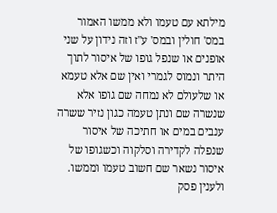מילתא עם טעמו ולא ממשו האמור במס' חולין ובמס' ע"ז וזה נידון על שני אופנים או שנפל גופו של איסור לתוך היתר ונמוס לגמרי ואין שם אלא טעמא או שלעולם לא נמחה שם גופו אלא שנשרה שם ונתן טעמה כגון נזיר ששרה ענבים במים או חתיכה של איסור שנפלה לקדירה וסלקוה וכשגופו של איסור נשאר שם חשוב טעמו וממשו. ולענין פסק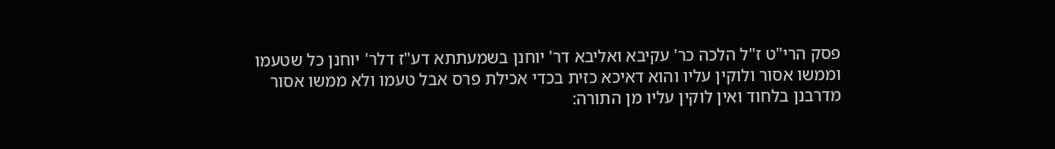פסק הרי"ט ז"ל הלכה כר' עקיבא ואליבא דר' יוחנן בשמעתתא דע"ז דלר' יוחנן כל שטעמו וממשו אסור ולוקין עליו והוא דאיכא כזית בכדי אכילת פרס אבל טעמו ולא ממשו אסור מדרבנן בלחוד ואין לוקין עליו מן התורה: